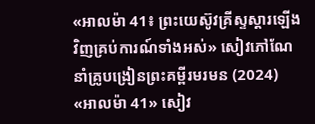«អាលម៉ា 41៖ ព្រះយេស៊ូវគ្រីស្ទស្ដារឡើងវិញគ្រប់ការណ៍ទាំងអស់» សៀវភៅណែនាំគ្រូបង្រៀនព្រះគម្ពីរមរមន (2024)
«អាលម៉ា 41» សៀវ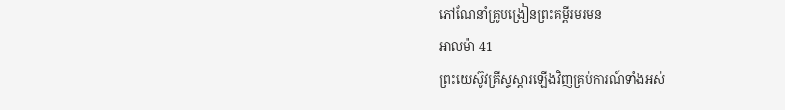ភៅណែនាំគ្រូបង្រៀនព្រះគម្ពីរមរមន
អាលម៉ា 41
ព្រះយេស៊ូវគ្រីស្ទស្ដារឡើងវិញគ្រប់ការណ៍ទាំងអស់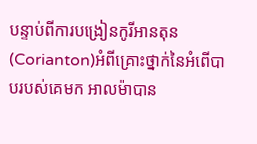បន្ទាប់ពីការបង្រៀនកូរីអានតុន (Corianton)អំពីគ្រោះថ្នាក់នៃអំពើបាបរបស់គេមក អាលម៉ាបាន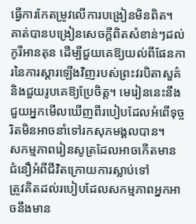ធ្វើការកែតម្រូវលើការបង្រៀនមិនពិត។ គាត់បានបង្រៀនសេចក្តីពិតសំខាន់ៗដល់កូរីអានតុន ដើម្បីជួយគេឱ្យយល់ពីផែនការនៃការស្ដារឡើងវិញរបស់ព្រះវរបិតាសួគ៌ និងជួយរូបគេឱ្យប្រែចិត្ត។ មេរៀននេះនឹងជួយអ្នកមើលឃើញពីរបៀបដែលអំពើទុច្ចរិតមិនអាចនាំទៅរកសុភមង្គលបាន។
សកម្មភាពរៀនសូត្រដែលអាចកើតមាន
ជំនឿអំពីជីវិតក្រោយការស្លាប់ទៅ
ត្រូវគិតដល់របៀបដែលសកម្មភាពអ្នកអាចនឹងមាន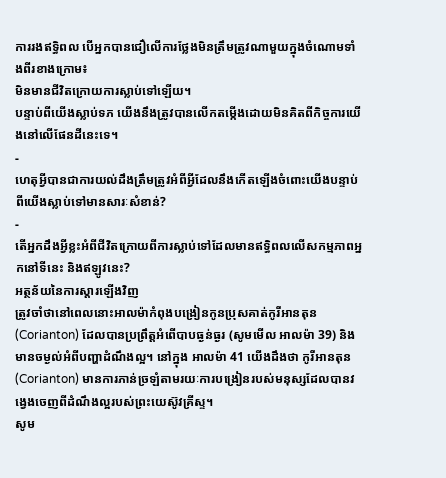ការរងឥទ្ធិពល បើអ្នកបានជឿលើការថ្លែងមិនត្រឹមត្រូវណាមួយក្នុងចំណោមទាំងពីរខាងក្រោម៖
មិនមានជីវិតក្រោយការស្លាប់ទៅឡើយ។
បន្ទាប់ពីយើងស្លាប់ទភ យើងនឹងត្រូវបានលើកតម្កើងដោយមិនគិតពីកិច្ចការយើងនៅលើផែនដីនេះទេ។
-
ហេតុអ្វីបានជាការយល់ដឹងត្រឹមត្រូវអំពីអ្វីដែលនឹងកើតឡើងចំពោះយើងបន្ទាប់ពីយើងស្លាប់ទៅមានសារៈសំខាន់?
-
តើអ្នកដឹងអ្វីខ្លះអំពីជីវិតក្រោយពីការស្លាប់ទៅដែលមានឥទ្ធិពលលើសកម្មភាពអ្នកនៅទីនេះ និងឥឡូវនេះ?
អត្ថន័យនៃការស្តារឡើងវិញ
ត្រូវចាំថានៅពេលនោះអាលម៉ាកំពុងបង្រៀនកូនប្រុសគាត់កូរីអានតុន (Corianton) ដែលបានប្រព្រឹត្តអំពើបាបធ្ងន់ធ្ងរ (សូមមើល អាលម៉ា 39) និងមានចម្ងល់អំពីបញ្ហាដំណឹងល្អ។ នៅក្នុង អាលម៉ា 41 យើងដឹងថា កូរីអានតុន (Corianton) មានការភាន់ច្រឡំតាមរយៈការបង្រៀនរបស់មនុស្សដែលបានវង្វេងចេញពីដំណឹងល្អរបស់ព្រះយេស៊ូវគ្រីស្ទ។
សូម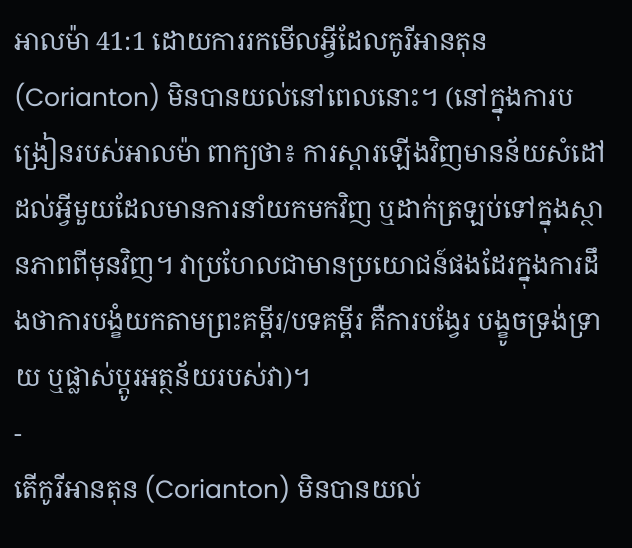អាលម៉ា 41:1 ដោយការរកមើលអ្វីដែលកូរីអានតុន (Corianton) មិនបានយល់នៅពេលនោះ។ (នៅក្នុងការបង្រៀនរបស់អាលម៉ា ពាក្យថា៖ ការស្ដារឡើងវិញមានន័យសំដៅដល់អ្វីមួយដែលមានការនាំយកមកវិញ ឬដាក់ត្រឡប់ទៅក្នុងស្ថានភាពពីមុនវិញ។ វាប្រហែលជាមានប្រយោជន៍ផងដែរក្នុងការដឹងថាការបង្ខំយកតាមព្រះគម្ពីរ/បទគម្ពីរ គឺការបង្វែរ បង្ខូចទ្រង់ទ្រាយ ឬផ្លាស់ប្តូរអត្ថន័យរបស់វា)។
-
តើកូរីអានតុន (Corianton) មិនបានយល់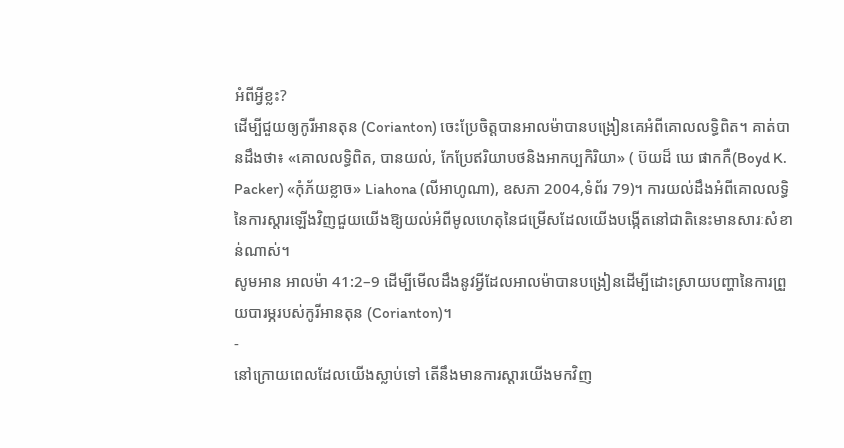អំពីអ្វីខ្លះ?
ដើម្បីជួយឲ្យកូរីអានតុន (Corianton) ចេះប្រែចិត្តបានអាលម៉ាបានបង្រៀនគេអំពីគោលលទ្ធិពិត។ គាត់បានដឹងថា៖ «គោលលទ្ធិពិត, បានយល់, កែប្រែឥរិយាបថនិងអាកប្បកិរិយា» ( ប៊យដ៏ ឃេ ផាកកឺ(Boyd K. Packer) «កុំភ័យខ្លាច» Liahona (លីអាហូណា), ឧសភា 2004,ទំព័រ 79)។ ការយល់ដឹងអំពីគោលលទ្ធិនៃការស្ដារឡើងវិញជួយយើងឱ្យយល់អំពីមូលហេតុនៃជម្រើសដែលយើងបង្កើតនៅជាតិនេះមានសារៈសំខាន់ណាស់។
សូមអាន អាលម៉ា 41:2–9 ដើម្បីមើលដឹងនូវអ្វីដែលអាលម៉ាបានបង្រៀនដើម្បីដោះស្រាយបញ្ហានៃការព្រួយបារម្ភរបស់កូរីអានតុន (Corianton)។
-
នៅក្រោយពេលដែលយើងស្លាប់ទៅ តើនឹងមានការស្ដារយើងមកវិញ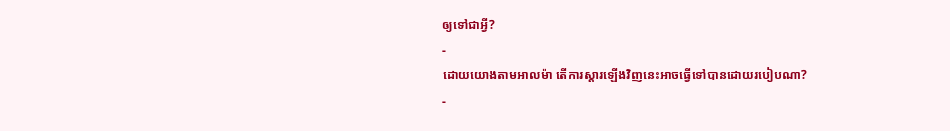ឲ្យទៅជាអ្វី?
-
ដោយយោងតាមអាលម៉ា តើការស្ដារឡើងវិញនេះអាចធ្វើទៅបានដោយរបៀបណា?
-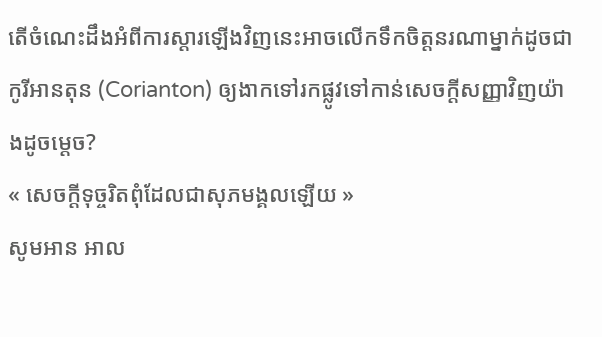តើចំណេះដឹងអំពីការស្ដារឡើងវិញនេះអាចលើកទឹកចិត្តនរណាម្នាក់ដូចជា កូរីអានតុន (Corianton) ឲ្យងាកទៅរកផ្លូវទៅកាន់សេចក្ដីសញ្ញាវិញយ៉ាងដូចម្ដេច?
« សេចក្ដីទុច្ចរិតពុំដែលជាសុភមង្គលឡើយ »
សូមអាន អាល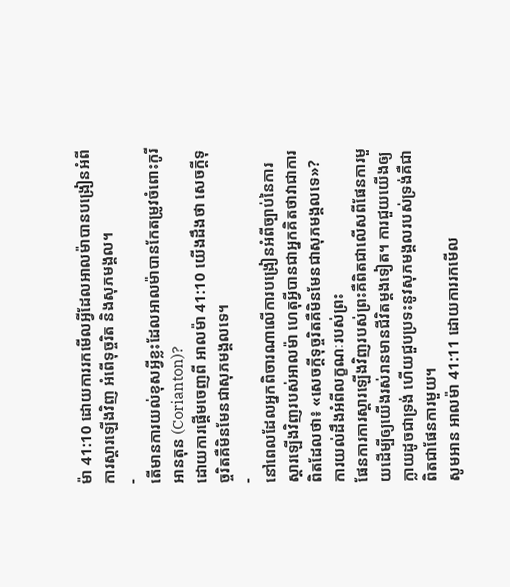ម៉ា 41:10 ដោយការរកមើលអ្វីដែលអាលម៉ាបានបង្រៀនអំពីការស្ដារឡើងវិញ អំពើទុច្ចរិត និងសុភមង្គល។
-
តើមានការយល់ខុសអ្វីខ្លះដែលអាលម៉ាបានកែតម្រូវចំពោះកូរីអានតុន (Corianton)?
ដោយការផ្ដើមចេញពី អាលម៉ា 41:10 យើងដឹងថា សេចក្ដីទុច្ចរិតគឺមិនមែនជាសុភមង្គលទេ។
-
នៅពេលដែលអ្នកពិចារណាលើការបង្រៀនអំពីច្បាប់នៃការស្ដារឡើងវិញរបស់អាលម៉ា ហេតុអ្វីបានជាអ្នកគិតថាវាជាការពិតដែលថា៖ «សេចក្ដីទុច្ចរិតគឺមិនមែនជាសុភមង្គលទេ»?
ការយល់ដឹងអំពីលក្ខណៈរបស់ព្រះ
ផែនការការស្ដារឡើងវិញរបស់ព្រះគឺពិតជាលើសពីផែនការមួយដើម្បីឲ្យយើងរស់រានមានជីវិតម្តងទៀត។ ការជួយយើងឲ្យក្លាយដូចជាទ្រង់ ហើយជួបប្រទះនូវសុភមង្គលរបស់ទ្រង់គឺជាពិតជាផែនការមួយ។
សូមអាន អាលម៉ា 41:11 ដោយការរកមើល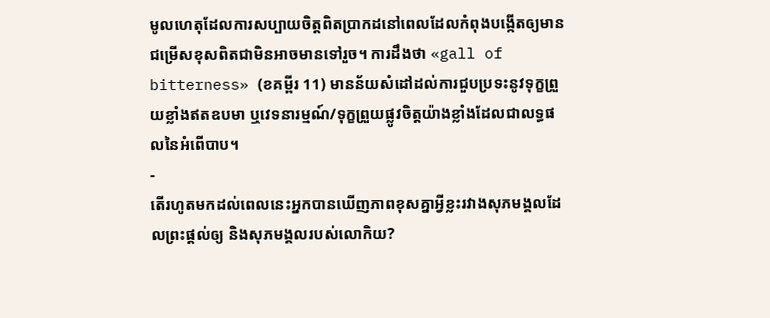មូលហេតុដែលការសប្បាយចិត្តពិតប្រាកដនៅពេលដែលកំពុងបង្កើតឲ្យមានជម្រើសខុសពិតជាមិនអាចមានទៅរួច។ ការដឹងថា «gall of bitterness» (ខគម្ពីរ 11) មានន័យសំដៅដល់ការជួបប្រទះនូវទុក្ខព្រួយខ្លាំងឥតឧបមា ឬវេទនារម្មណ៍/ទុក្ខព្រួយផ្លូវចិត្តយ៉ាងខ្លាំងដែលជាលទ្ធផលនៃអំពើបាប។
-
តើរហូតមកដល់ពេលនេះអ្នកបានឃើញភាពខុសគ្នាអ្វីខ្លះរវាងសុភមង្គលដែលព្រះផ្ដល់ឲ្យ និងសុភមង្គលរបស់លោកិយ?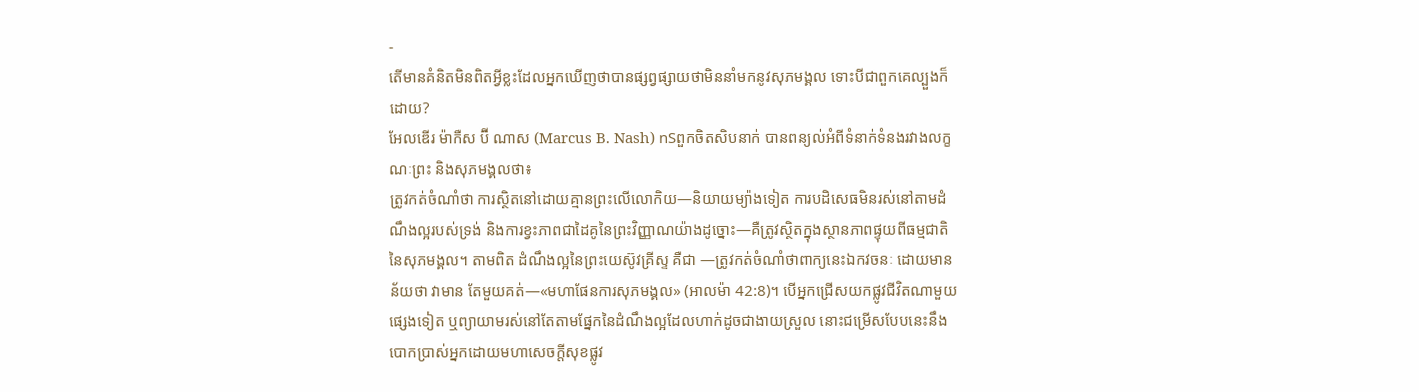-
តើមានគំនិតមិនពិតអ្វីខ្លះដែលអ្នកឃើញថាបានផ្សព្វផ្សាយថាមិននាំមកនូវសុភមង្គល ទោះបីជាពួកគេល្បួងក៏ដោយ?
អែលឌើរ ម៉ាកឺស ប៊ី ណាស (Marcus B. Nash) nSពួកចិតសិបនាក់ បានពន្យល់អំពីទំនាក់ទំនងរវាងលក្ខណៈព្រះ និងសុភមង្គលថា៖
ត្រូវកត់ចំណាំថា ការស្ថិតនៅដោយគ្មានព្រះលើលោកិយ—និយាយម្យ៉ាងទៀត ការបដិសេធមិនរស់នៅតាមដំណឹងល្អរបស់ទ្រង់ និងការខ្វះភាពជាដៃគូនៃព្រះវិញ្ញាណយ៉ាងដូច្នោះ—គឺត្រូវស្ថិតក្នុងស្ថានភាពផ្ទុយពីធម្មជាតិនៃសុភមង្គល។ តាមពិត ដំណឹងល្អនៃព្រះយេស៊ូវគ្រីស្ទ គឺជា —ត្រូវកត់ចំណាំថាពាក្យនេះឯកវចនៈ ដោយមានន័យថា វាមាន តែមួយគត់—«មហាផែនការសុភមង្គល» (អាលម៉ា 42:8)។ បើអ្នកជ្រើសយកផ្លូវជីវិតណាមួយផ្សេងទៀត ឬព្យាយាមរស់នៅតែតាមផ្នែកនៃដំណឹងល្អដែលហាក់ដូចជាងាយស្រួល នោះជម្រើសបែបនេះនឹងបោកប្រាស់អ្នកដោយមហាសេចក្ដីសុខផ្លូវ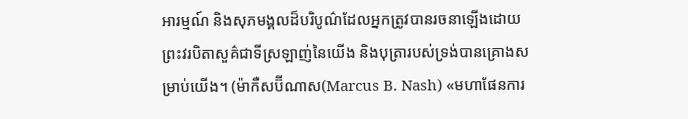អារម្មណ៍ និងសុភមង្គលដ៏បរិបូណ៌ដែលអ្នកត្រូវបានរចនាឡើងដោយព្រះវរបិតាសួគ៌ជាទីស្រឡាញ់នៃយើង និងបុត្រារបស់ទ្រង់បានគ្រោងសម្រាប់យើង។ (ម៉ាកឺសប៊ីណាស(Marcus B. Nash) «មហាផែនការ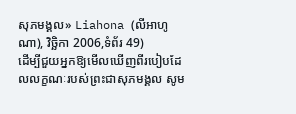សុភមង្គល» Liahona (លីអាហូណា), វិច្ឆិកា 2006,ទំព័រ 49)
ដើម្បីជួយអ្នកឱ្យមើលឃើញពីរបៀបដែលលក្ខណៈរបស់ព្រះជាសុភមង្គល សូម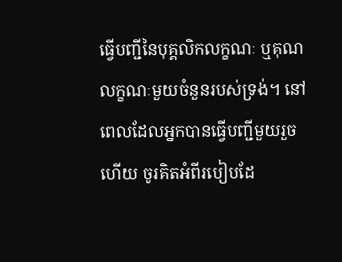ធ្វើបញ្ជីនៃបុគ្គលិកលក្ខណៈ ឬគុណលក្ខណៈមួយចំនួនរបស់ទ្រង់។ នៅពេលដែលអ្នកបានធ្វើបញ្ជីមួយរួចហើយ ចូរគិតអំពីរបៀបដែ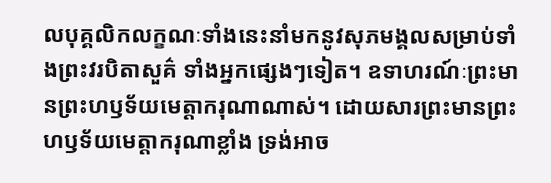លបុគ្គលិកលក្ខណៈទាំងនេះនាំមកនូវសុភមង្គលសម្រាប់ទាំងព្រះវរបិតាសួគ៌ ទាំងអ្នកផ្សេងៗទៀត។ ឧទាហរណ៍ៈព្រះមានព្រះហឫទ័យមេត្តាករុណាណាស់។ ដោយសារព្រះមានព្រះហឫទ័យមេត្តាករុណាខ្លាំង ទ្រង់អាច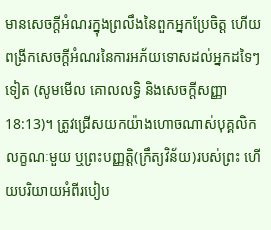មានសេចក្តីអំណរក្នុងព្រលឹងនៃពួកអ្នកប្រែចិត្ត ហើយពង្រីកសេចក្តីអំណរនៃការអភ័យទោសដល់អ្នកដទៃៗទៀត (សូមមើល គោលលទ្ធិ និងសេចក្ដីសញ្ញា 18:13)។ ត្រូវជ្រើសយកយ៉ាងហោចណាស់បុគ្គលិកលក្ខណៈមួយ ឬព្រះបញ្ញត្តិ(ក្រឹត្យវិន័យ)របស់ព្រះ ហើយបរិយាយអំពីរបៀប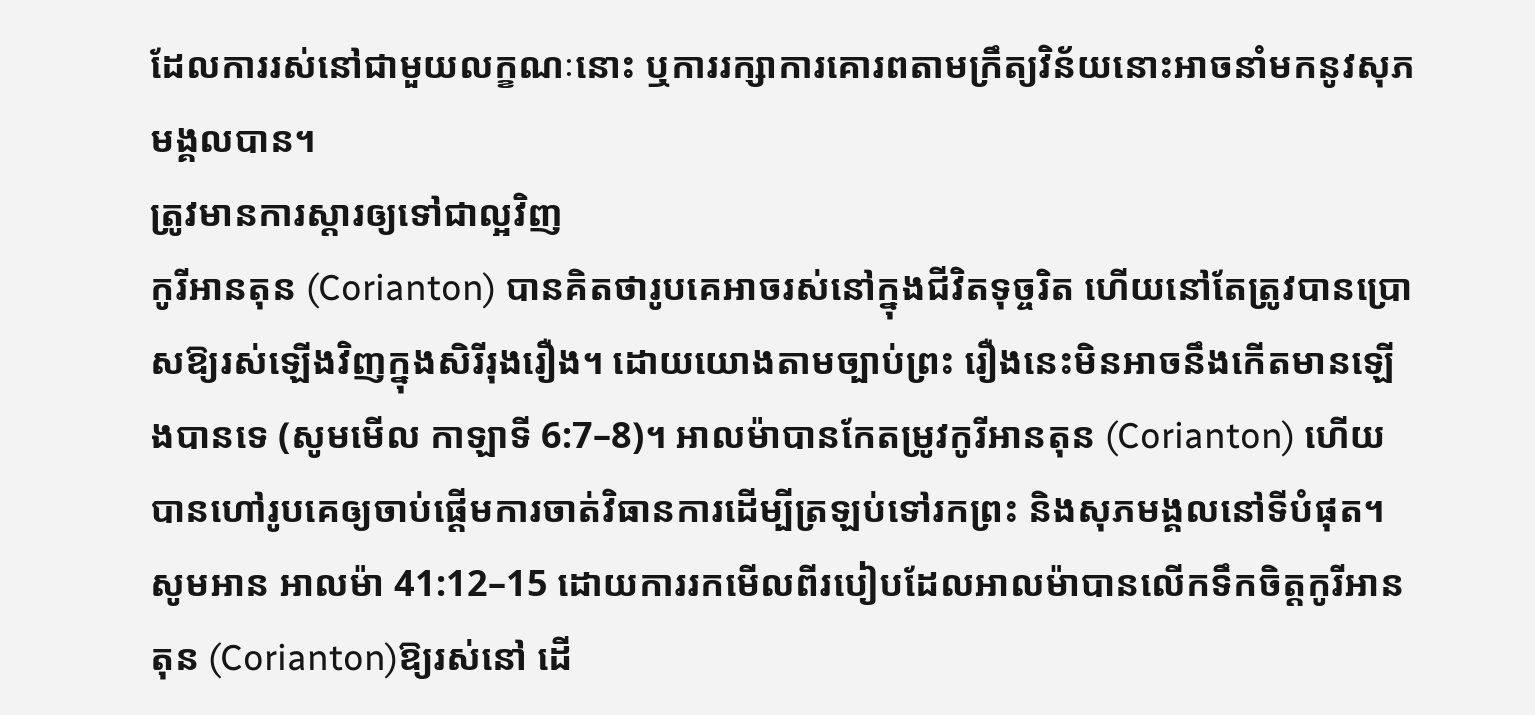ដែលការរស់នៅជាមួយលក្ខណៈនោះ ឬការរក្សាការគោរពតាមក្រឹត្យវិន័យនោះអាចនាំមកនូវសុភមង្គលបាន។
ត្រូវមានការស្ដារឲ្យទៅជាល្អវិញ
កូរីអានតុន (Corianton) បានគិតថារូបគេអាចរស់នៅក្នុងជីវិតទុច្ចរិត ហើយនៅតែត្រូវបានប្រោសឱ្យរស់ឡើងវិញក្នុងសិរីរុងរឿង។ ដោយយោងតាមច្បាប់ព្រះ រឿងនេះមិនអាចនឹងកើតមានឡើងបានទេ (សូមមើល កាឡាទី 6:7–8)។ អាលម៉ាបានកែតម្រូវកូរីអានតុន (Corianton) ហើយបានហៅរូបគេឲ្យចាប់ផ្តើមការចាត់វិធានការដើម្បីត្រឡប់ទៅរកព្រះ និងសុភមង្គលនៅទីបំផុត។ សូមអាន អាលម៉ា 41:12–15 ដោយការរកមើលពីរបៀបដែលអាលម៉ាបានលើកទឹកចិត្តកូរីអានតុន (Corianton)ឱ្យរស់នៅ ដើ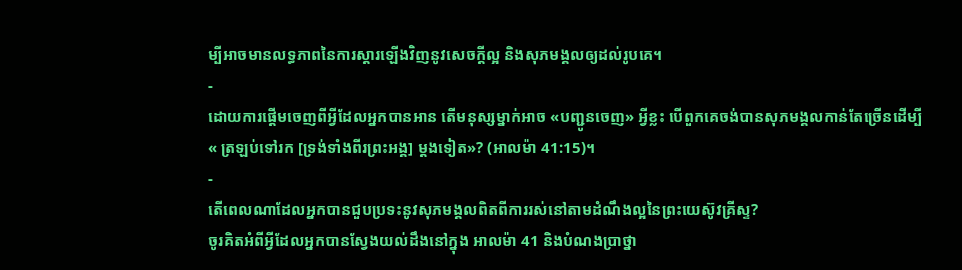ម្បីអាចមានលទ្ធភាពនៃការស្ដារឡើងវិញនូវសេចក្ដីល្អ និងសុភមង្គលឲ្យដល់រូបគេ។
-
ដោយការផ្ដើមចេញពីអ្វីដែលអ្នកបានអាន តើមនុស្សម្នាក់អាច «បញ្ជូនចេញ» អ្វីខ្លះ បើពួកគេចង់បានសុភមង្គលកាន់តែច្រើនដើម្បី « ត្រឡប់ទៅរក [ទ្រង់ទាំងពីរព្រះអង្គ] ម្ដងទៀត»? (អាលម៉ា 41:15)។
-
តើពេលណាដែលអ្នកបានជួបប្រទះនូវសុភមង្គលពិតពីការរស់នៅតាមដំណឹងល្អនៃព្រះយេស៊ូវគ្រីស្ទ?
ចូរគិតអំពីអ្វីដែលអ្នកបានស្វែងយល់ដឹងនៅក្នុង អាលម៉ា 41 និងបំណងប្រាថ្នា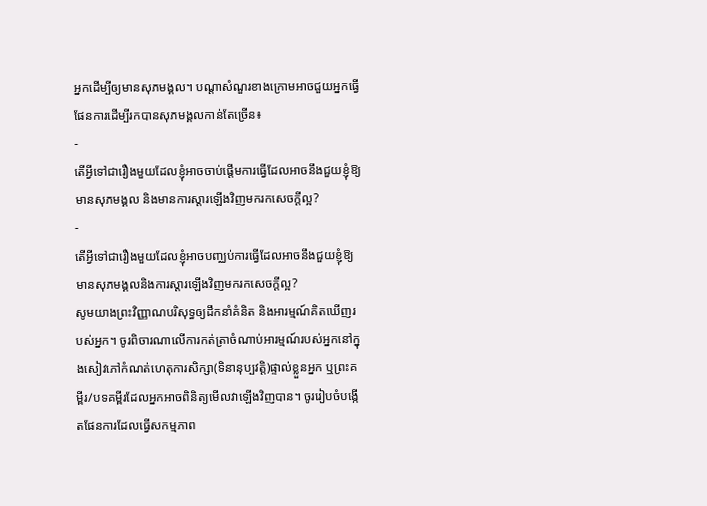អ្នកដើម្បីឲ្យមានសុភមង្គល។ បណ្ដាសំណួរខាងក្រោមអាចជួយអ្នកធ្វើផែនការដើម្បីរកបានសុភមង្គលកាន់តែច្រើន៖
-
តើអ្វីទៅជារឿងមួយដែលខ្ញុំអាចចាប់ផ្តើមការធ្វើដែលអាចនឹងជួយខ្ញុំឱ្យមានសុភមង្គល និងមានការស្ដារឡើងវិញមករកសេចក្ដីល្អ?
-
តើអ្វីទៅជារឿងមួយដែលខ្ញុំអាចបញ្ឈប់ការធ្វើដែលអាចនឹងជួយខ្ញុំឱ្យមានសុភមង្គលនិងការស្ដារឡើងវិញមករកសេចក្ដីល្អ?
សូមយាងព្រះវិញ្ញាណបរិសុទ្ធឲ្យដឹកនាំគំនិត និងអារម្មណ៍គិតឃើញរបស់អ្នក។ ចូរពិចារណាលើការកត់ត្រាចំណាប់អារម្មណ៍របស់អ្នកនៅក្នុងសៀវភៅកំណត់ហេតុការសិក្សា(ទិនានុប្បវត្តិ)ផ្ទាល់ខ្លួនអ្នក ឬព្រះគម្ពីរ/បទគម្ពីរដែលអ្នកអាចពិនិត្យមើលវាឡើងវិញបាន។ ចូររៀបចំបង្កើតផែនការដែលធ្វើសកម្មភាព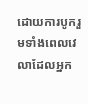ដោយការបូករួមទាំងពេលវេលាដែលអ្នក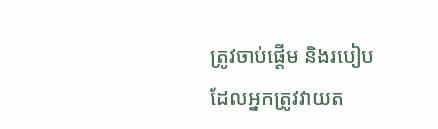ត្រូវចាប់ផ្តើម និងរបៀបដែលអ្នកត្រូវវាយត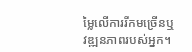ម្លៃលើការរីកមច្រើនឬវឌ្ឍនភាពរបស់អ្នក។